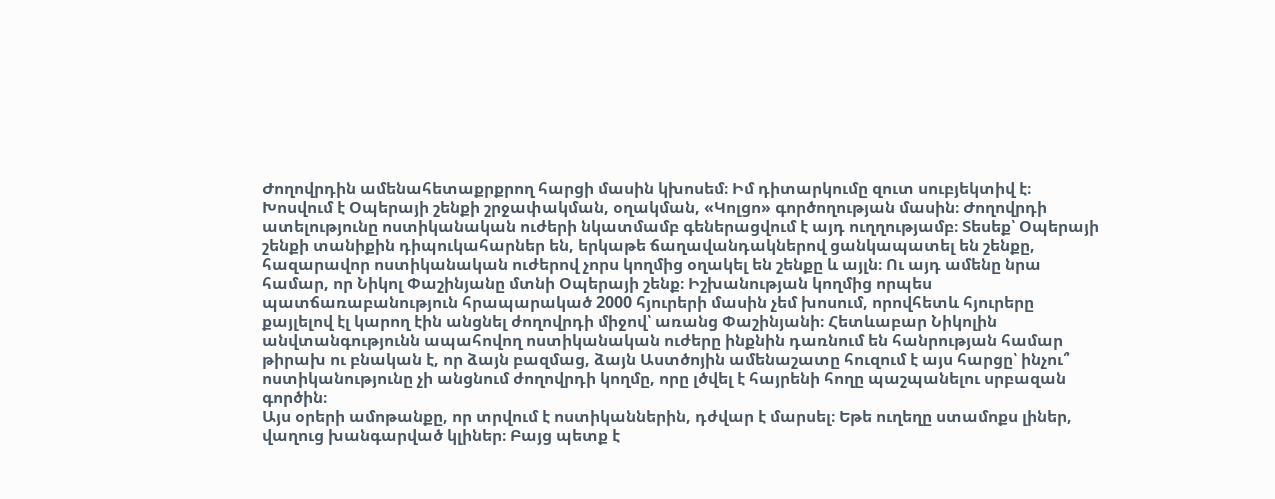Ժողովրդին ամենահետաքրքրող հարցի մասին կխոսեմ։ Իմ դիտարկումը զուտ սուբյեկտիվ է։
Խոսվում է Օպերայի շենքի շրջափակման, օղակման, «Կոլցո» գործողության մասին։ Ժողովրդի ատելությունը ոստիկանական ուժերի նկատմամբ գեներացվում է այդ ուղղությամբ։ Տեսեք՝ Օպերայի շենքի տանիքին դիպուկահարներ են, երկաթե ճաղավանդակներով ցանկապատել են շենքը, հազարավոր ոստիկանական ուժերով չորս կողմից օղակել են շենքը և այլն։ Ու այդ ամենը նրա համար, որ Նիկոլ Փաշինյանը մտնի Օպերայի շենք։ Իշխանության կողմից որպես պատճառաբանություն հրապարակած 2000 հյուրերի մասին չեմ խոսում, որովհետև հյուրերը քայլելով էլ կարող էին անցնել ժողովրդի միջով՝ առանց Փաշինյանի։ Հետևաբար Նիկոլին անվտանգությունն ապահովող ոստիկանական ուժերը ինքնին դառնում են հանրության համար թիրախ ու բնական է, որ ձայն բազմաց, ձայն Աստծոյին ամենաշատը հուզում է այս հարցը՝ ինչու՞ ոստիկանությունը չի անցնում ժողովրդի կողմը, որը լծվել է հայրենի հողը պաշպանելու սրբազան գործին։
Այս օրերի ամոթանքը, որ տրվում է ոստիկաններին, դժվար է մարսել։ Եթե ուղեղը ստամոքս լիներ, վաղուց խանգարված կլիներ։ Բայց պետք է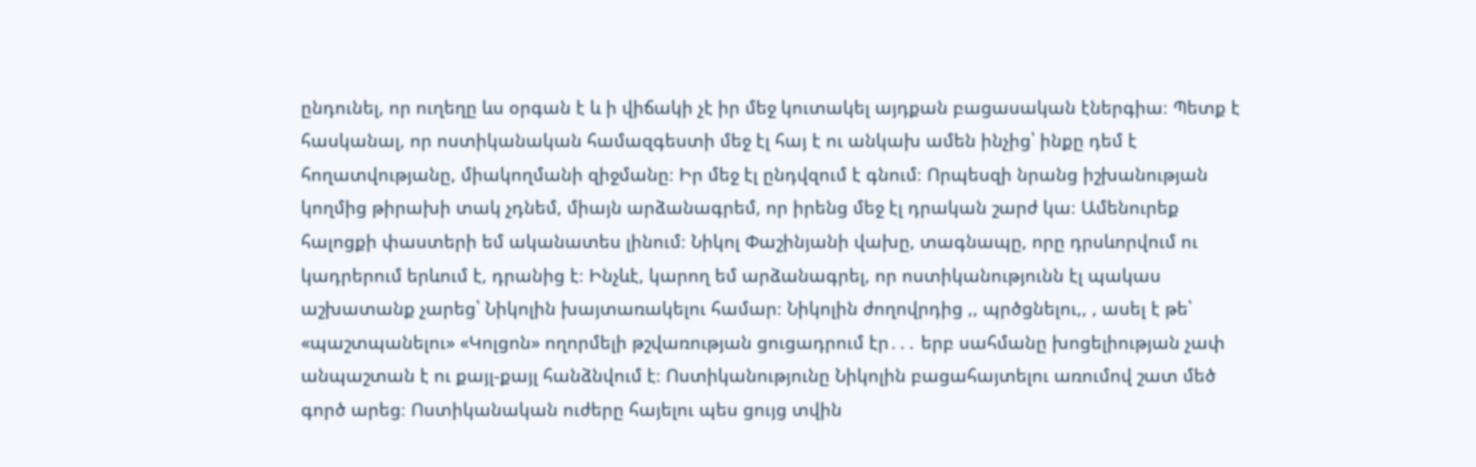ընդունել, որ ուղեղը ևս օրգան է և ի վիճակի չէ իր մեջ կուտակել այդքան բացասական էներգիա։ Պետք է հասկանալ, որ ոստիկանական համազգեստի մեջ էլ հայ է ու անկախ ամեն ինչից՝ ինքը դեմ է հողատվությանը, միակողմանի զիջմանը։ Իր մեջ էլ ընդվզում է գնում։ Որպեսզի նրանց իշխանության կողմից թիրախի տակ չդնեմ, միայն արձանագրեմ, որ իրենց մեջ էլ դրական շարժ կա։ Ամենուրեք հալոցքի փաստերի եմ ականատես լինում։ Նիկոլ Փաշինյանի վախը, տագնապը, որը դրսևորվում ու կադրերում երևում է, դրանից է։ Ինչևէ, կարող եմ արձանագրել, որ ոստիկանությունն էլ պակաս աշխատանք չարեց՝ Նիկոլին խայտառակելու համար։ Նիկոլին ժողովրդից ,, պրծցնելու,, , ասել է թե՝ «պաշտպանելու» «Կոլցոն» ողորմելի թշվառության ցուցադրում էր․․․ երբ սահմանը խոցելիության չափ անպաշտան է ու քայլ-քայլ հանձնվում է։ Ոստիկանությունը Նիկոլին բացահայտելու առումով շատ մեծ գործ արեց։ Ոստիկանական ուժերը հայելու պես ցույց տվին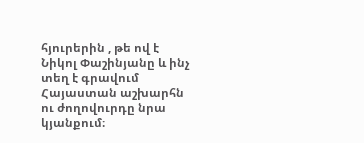հյուրերին , թե ով է Նիկոլ Փաշինյանը և ինչ տեղ է գրավում Հայաստան աշխարհն ու ժողովուրդը նրա կյանքում։